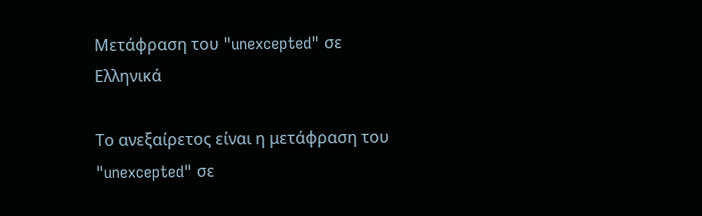Μετάφραση του "unexcepted" σε Ελληνικά

Το ανεξαίρετος είναι η μετάφραση του "unexcepted" σε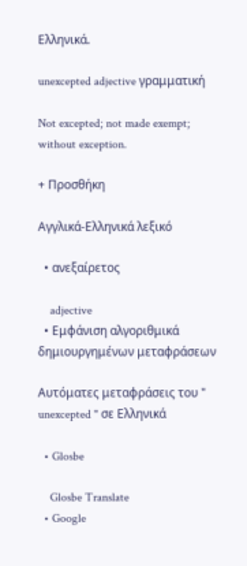Ελληνικά.

unexcepted adjective γραμματική

Not excepted; not made exempt; without exception.

+ Προσθήκη

Αγγλικά-Ελληνικά λεξικό

  • ανεξαίρετος

    adjective
  • Εμφάνιση αλγοριθμικά δημιουργημένων μεταφράσεων

Αυτόματες μεταφράσεις του " unexcepted " σε Ελληνικά

  • Glosbe

    Glosbe Translate
  • Google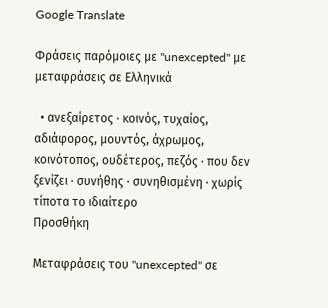Google Translate

Φράσεις παρόμοιες με "unexcepted" με μεταφράσεις σε Ελληνικά

  • ανεξαίρετος · κοινός, τυχαίος, αδιάφορος, μουντός, άχρωμος, κοινότοπος, ουδέτερος, πεζός · που δεν ξενίζει · συνήθης · συνηθισμένη · χωρίς τίποτα το ιδιαίτερο
Προσθήκη

Μεταφράσεις του "unexcepted" σε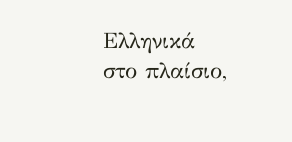Ελληνικά στο πλαίσιο,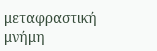μεταφραστική μνήμη